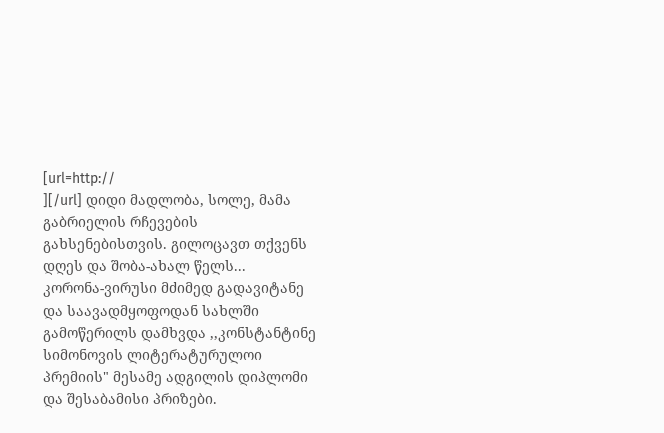[url=http://
][/url] დიდი მადლობა, სოლე, მამა გაბრიელის რჩევების გახსენებისთვის. გილოცავთ თქვენს დღეს და შობა-ახალ წელს...
კორონა-ვირუსი მძიმედ გადავიტანე და საავადმყოფოდან სახლში გამოწერილს დამხვდა ,,კონსტანტინე სიმონოვის ლიტერატურულოი პრემიის" მესამე ადგილის დიპლომი და შესაბამისი პრიზები.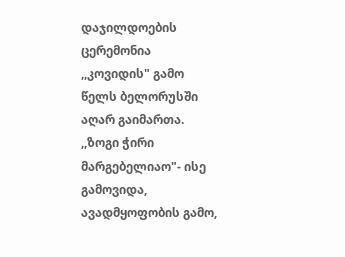დაჯილდოების ცერემონია ,,კოვიდის" გამო წელს ბელორუსში აღარ გაიმართა. ,,ზოგი ჭირი მარგებელიაო"- ისე გამოვიდა, ავადმყოფობის გამო,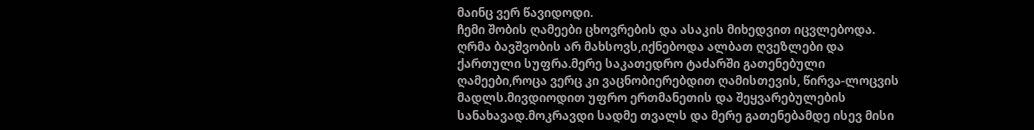მაინც ვერ წავიდოდი.
ჩემი შობის ღამეები ცხოვრების და ასაკის მიხედვით იცვლებოდა.
ღრმა ბავშვობის არ მახსოვს,იქნებოდა ალბათ ღვეზლები და ქართული სუფრა.მერე საკათედრო ტაძარში გათენებული ღამეები,როცა ვერც კი ვაცნობიერებდით ღამისთევის, წირვა-ლოცვის მადლს.მივდიოდით უფრო ერთმანეთის და შეყვარებულების სანახავად.მოკრავდი სადმე თვალს და მერე გათენებამდე ისევ მისი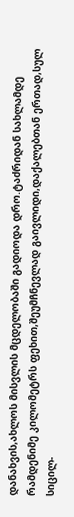დანახვის,ახლოს მისვლის მცდელობაში გადიოდა დრო.ტაძრიდან სახლამდე რამდენიმე კილომეტრს ფეხით,შეუმჩნევლად გაივლიდი,დაქალებთან ერთად,სულ სიცილ-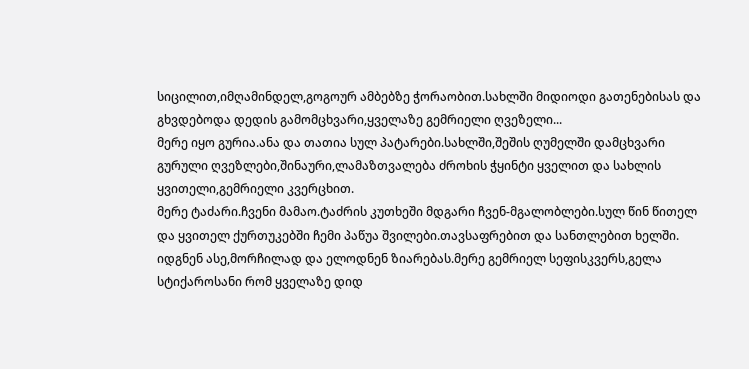სიცილით,იმღამინდელ,გოგოურ ამბებზე ჭორაობით.სახლში მიდიოდი გათენებისას და გხვდებოდა დედის გამომცხვარი,ყველაზე გემრიელი ღვეზელი...
მერე იყო გურია.ანა და თათია სულ პატარები.სახლში,შეშის ღუმელში დამცხვარი გურული ღვეზლები,შინაური,ლამაზთვალება ძროხის ჭყინტი ყველით და სახლის ყვითელი,გემრიელი კვერცხით.
მერე ტაძარი.ჩვენი მამაო.ტაძრის კუთხეში მდგარი ჩვენ-მგალობლები.სულ წინ წითელ და ყვითელ ქურთუკებში ჩემი პაწუა შვილები.თავსაფრებით და სანთლებით ხელში.
იდგნენ ასე,მორჩილად და ელოდნენ ზიარებას.მერე გემრიელ სეფისკვერს,გელა სტიქაროსანი რომ ყველაზე დიდ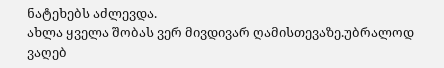ნატეხებს აძლევდა.
ახლა ყველა შობას ვერ მივდივარ ღამისთევაზე.უბრალოდ ვაღებ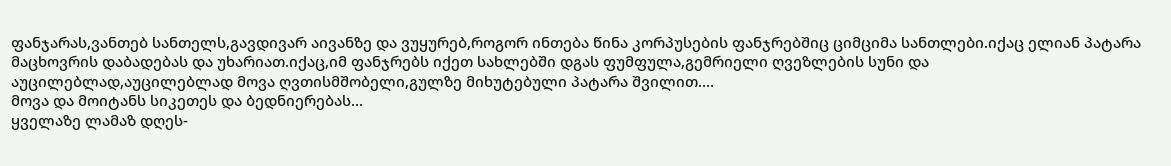ფანჯარას,ვანთებ სანთელს,გავდივარ აივანზე და ვუყურებ,როგორ ინთება წინა კორპუსების ფანჯრებშიც ციმციმა სანთლები.იქაც ელიან პატარა მაცხოვრის დაბადებას და უხარიათ.იქაც,იმ ფანჯრებს იქეთ სახლებში დგას ფუმფულა,გემრიელი ღვეზლების სუნი და აუცილებლად,აუცილებლად მოვა ღვთისმშობელი,გულზე მიხუტებული პატარა შვილით....
მოვა და მოიტანს სიკეთეს და ბედნიერებას...
ყველაზე ლამაზ დღეს-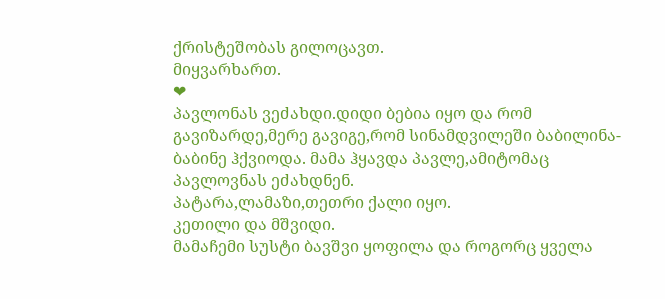ქრისტეშობას გილოცავთ.
მიყვარხართ.
❤
პავლონას ვეძახდი.დიდი ბებია იყო და რომ გავიზარდე,მერე გავიგე,რომ სინამდვილეში ბაბილინა-ბაბინე ჰქვიოდა. მამა ჰყავდა პავლე,ამიტომაც პავლოვნას ეძახდნენ.
პატარა,ლამაზი,თეთრი ქალი იყო.
კეთილი და მშვიდი.
მამაჩემი სუსტი ბავშვი ყოფილა და როგორც ყველა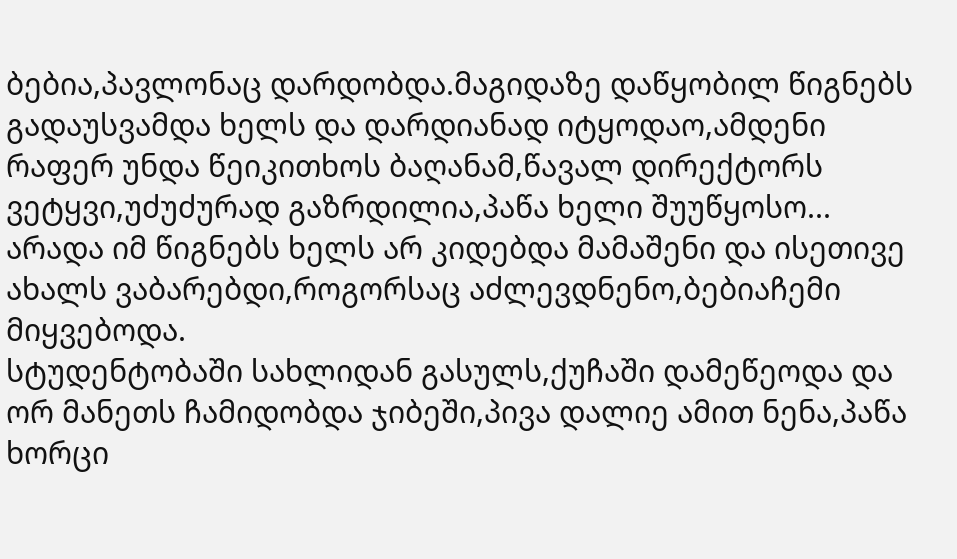ბებია,პავლონაც დარდობდა.მაგიდაზე დაწყობილ წიგნებს გადაუსვამდა ხელს და დარდიანად იტყოდაო,ამდენი რაფერ უნდა წეიკითხოს ბაღანამ,წავალ დირექტორს ვეტყვი,უძუძურად გაზრდილია,პაწა ხელი შუუწყოსო...
არადა იმ წიგნებს ხელს არ კიდებდა მამაშენი და ისეთივე ახალს ვაბარებდი,როგორსაც აძლევდნენო,ბებიაჩემი მიყვებოდა.
სტუდენტობაში სახლიდან გასულს,ქუჩაში დამეწეოდა და ორ მანეთს ჩამიდობდა ჯიბეში,პივა დალიე ამით ნენა,პაწა ხორცი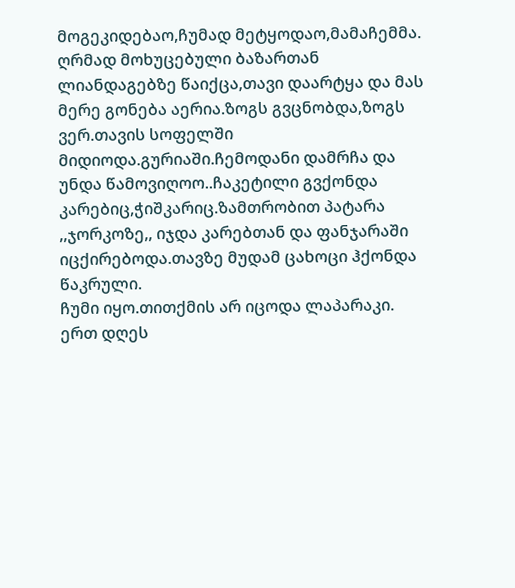მოგეკიდებაო,ჩუმად მეტყოდაო,მამაჩემმა.
ღრმად მოხუცებული ბაზართან ლიანდაგებზე წაიქცა,თავი დაარტყა და მას მერე გონება აერია.ზოგს გვცნობდა,ზოგს ვერ.თავის სოფელში მიდიოდა.გურიაში.ჩემოდანი დამრჩა და უნდა წამოვიღოო..ჩაკეტილი გვქონდა კარებიც,ჭიშკარიც.ზამთრობით პატარა ,,ჯორკოზე,, იჯდა კარებთან და ფანჯარაში იცქირებოდა.თავზე მუდამ ცახოცი ჰქონდა წაკრული.
ჩუმი იყო.თითქმის არ იცოდა ლაპარაკი.
ერთ დღეს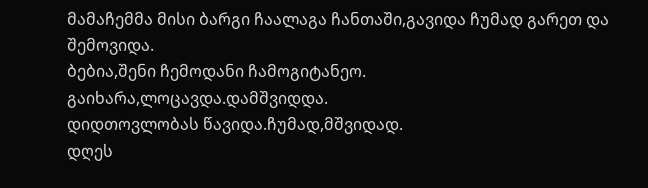მამაჩემმა მისი ბარგი ჩაალაგა ჩანთაში,გავიდა ჩუმად გარეთ და შემოვიდა.
ბებია,შენი ჩემოდანი ჩამოგიტანეო.
გაიხარა,ლოცავდა.დამშვიდდა.
დიდთოვლობას წავიდა.ჩუმად,მშვიდად.
დღეს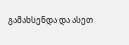გამახსენდა და ასეთ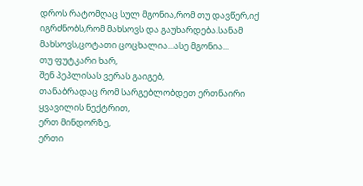დროს რატომღაც სულ მგონია,რომ თუ დავწერ,იქ იგრძნობს,რომ მახსოვს და გაუხარდება.სანამ მახსოვს,ცოტათი ცოცხალია...ასე მგონია...
თუ ფუტკარი ხარ,
შენ პეპლისას ვერას გაიგებ,
თანაბრადაც რომ სარგებლობდეთ ერთნაირი ყვავილის ნექტრით,
ერთ მინდორზე,
ერთი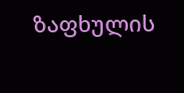ზაფხულის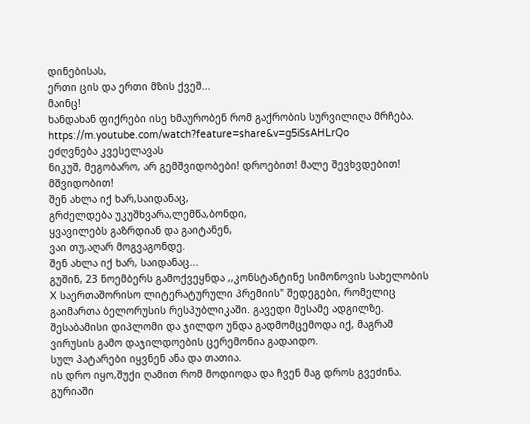დინებისას,
ერთი ცის და ერთი მზის ქვეშ...
მაინც!
ხანდახან ფიქრები ისე ხმაურობენ რომ გაქრობის სურვილიღა მრჩება.
https://m.youtube.com/watch?feature=share&v=g5iSsAHLrQo
ეძღვნება კვესელავას
ნიკუშ, მეგობარო, არ გემშვიდობები! დროებით! მალე შევხვდებით!
მშვიდობით!
შენ ახლა იქ ხარ,საიდანაც,
გრძელდება უკუშხვარა,ლემწა,ბონდი,
ყვავილებს გაზრდიან და გაიტანენ,
ვაი თუ,აღარ მოგვაგონდე.
შენ ახლა იქ ხარ, საიდანაც...
გუშინ, 23 ნოემბერს გამოქვეყნდა ,,კონსტანტინე სიმონოვის სახელობის X საერთაშორისო ლიტერატურული პრემიის" შედეგები, რომელიც გაიმართა ბელორუსის რესპუბლიკაში. გავედი მესამე ადგილზე. შესაბამისი დიპლომი და ჯილდო უნდა გადმომცემოდა იქ, მაგრამ ვირუსის გამო დაჯილდოების ცერემონია გადაიდო.
სულ პატარები იყვნენ ანა და თათია.
ის დრო იყო,შუქი ღამით რომ მოდიოდა და ჩვენ მაგ დროს გვეძინა.
გურიაში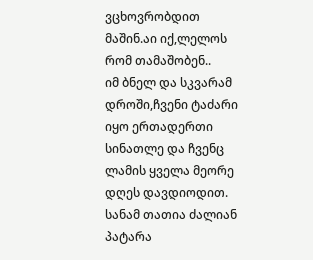ვცხოვრობდით მაშინ.აი იქ,ლელოს რომ თამაშობენ..
იმ ბნელ და სკვარამ დროში,ჩვენი ტაძარი იყო ერთადერთი სინათლე და ჩვენც ლამის ყველა მეორე დღეს დავდიოდით.
სანამ თათია ძალიან პატარა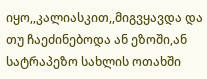იყო,,კალიასკით,,მიგვყავდა და თუ ჩაეძინებოდა ან ეზოში,ან სატრაპეზო სახლის ოთახში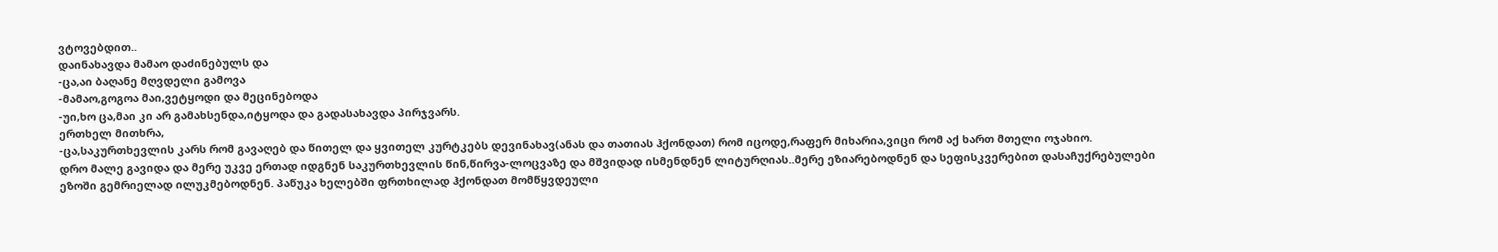ვტოვებდით..
დაინახავდა მამაო დაძინებულს და
-ცა,აი ბაღანე მღვდელი გამოვა
-მამაო,გოგოა მაი,ვეტყოდი და მეცინებოდა
-უი,ხო ცა,მაი კი არ გამახსენდა,იტყოდა და გადასახავდა პირჯვარს.
ერთხელ მითხრა,
-ცა,საკურთხევლის კარს რომ გავაღებ და წითელ და ყვითელ კურტკებს დევინახავ(ანას და თათიას ჰქონდათ) რომ იცოდე,რაფერ მიხარია,ვიცი რომ აქ ხართ მთელი ოჯახიო.
დრო მალე გავიდა და მერე უკვე ერთად იდგნენ საკურთხევლის წინ,წირვა-ლოცვაზე და მშვიდად ისმენდნენ ლიტურღიას..მერე ეზიარებოდნენ და სეფისკვერებით დასაჩუქრებულები ეზოში გემრიელად ილუკმებოდნენ. პაწუკა ხელებში ფრთხილად ჰქონდათ მომწყვდეული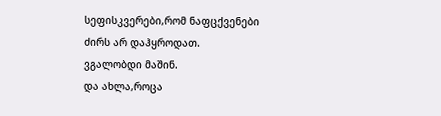სეფისკვერები,რომ ნაფცქვენები ძირს არ დაჰყროდათ.
ვგალობდი მაშინ.
და ახლა,როცა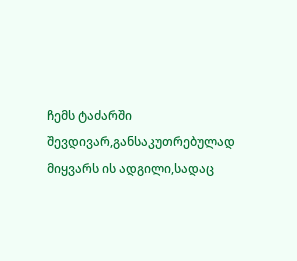ჩემს ტაძარში შევდივარ,განსაკუთრებულად მიყვარს ის ადგილი,სადაც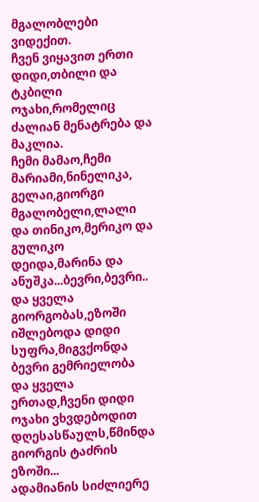მგალობლები ვიდექით.
ჩვენ ვიყავით ერთი დიდი,თბილი და ტკბილი ოჯახი,რომელიც ძალიან მენატრება და მაკლია.
ჩემი მამაო,ჩემი მარიამი,ნინელიკა, გელაი,გიორგი მგალობელი,ლალი და თინიკო,მერიკო და გულიკო დეიდა,მარინა და ანუშკა...ბევრი,ბევრი..
და ყველა გიორგობას,ეზოში იშლებოდა დიდი სუფრა,მიგვქონდა ბევრი გემრიელობა და ყველა ერთად,ჩვენი დიდი ოჯახი ვხვდებოდით დღესასწაულს,წმინდა გიორგის ტაძრის ეზოში...
ადამიანის სიძლიერე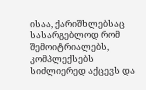ისაა, ქარიშხლებსაც სასარგებლოდ რომ შემოიტრიალებს, კომპლექსებს სიძლიერედ აქცევს და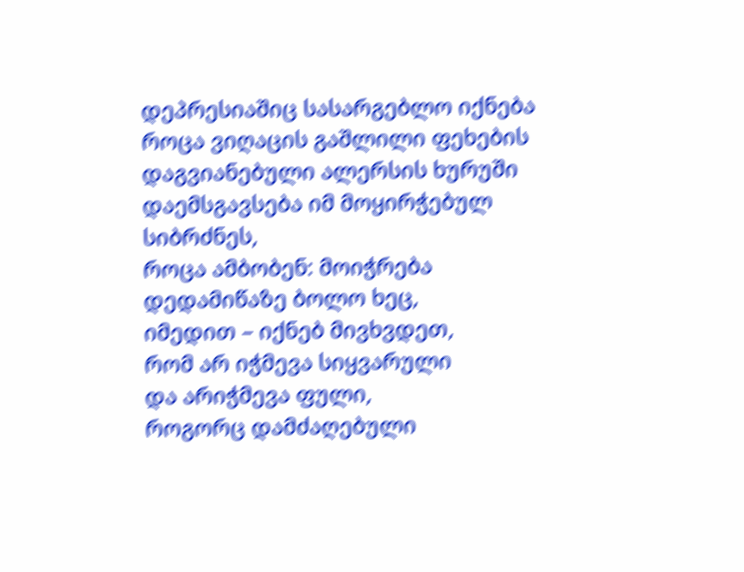დეპრესიაშიც სასარგებლო იქნება
როცა ვიღაცის გაშლილი ფეხების დაგვიანებული ალერსის ხურუში
დაემსგავსება იმ მოყირჭებულ სიბრძნეს,
როცა ამბობენ: მოიჭრება დედამიწაზე ბოლო ხეც,
იმედით – იქნებ მივხვდეთ,
რომ არ იჭმევა სიყვარული
და არიჭმევა ფული,
როგორც დამძაღებული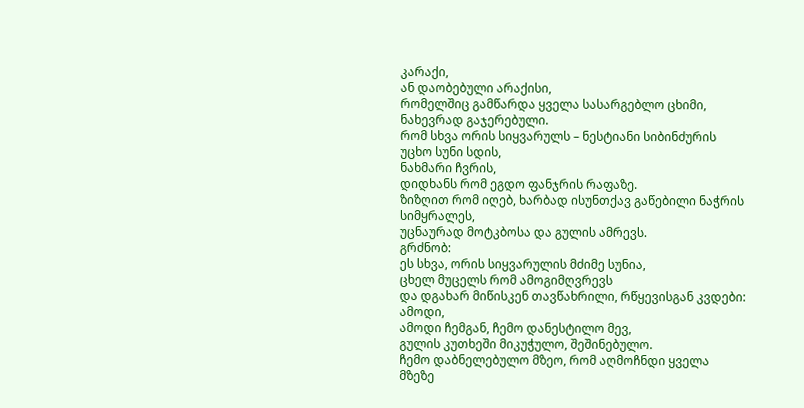კარაქი,
ან დაობებული არაქისი,
რომელშიც გამწარდა ყველა სასარგებლო ცხიმი, ნახევრად გაჯერებული.
რომ სხვა ორის სიყვარულს – ნესტიანი სიბინძურის უცხო სუნი სდის,
ნახმარი ჩვრის,
დიდხანს რომ ეგდო ფანჯრის რაფაზე.
ზიზღით რომ იღებ, ხარბად ისუნთქავ გაწებილი ნაჭრის სიმყრალეს,
უცნაურად მოტკბოსა და გულის ამრევს.
გრძნობ:
ეს სხვა, ორის სიყვარულის მძიმე სუნია,
ცხელ მუცელს რომ ამოგიმღვრევს
და დგახარ მიწისკენ თავწახრილი, რწყევისგან კვდები:
ამოდი,
ამოდი ჩემგან, ჩემო დანესტილო მევ,
გულის კუთხეში მიკუჭულო, შეშინებულო.
ჩემო დაბნელებულო მზეო, რომ აღმოჩნდი ყველა მზეზე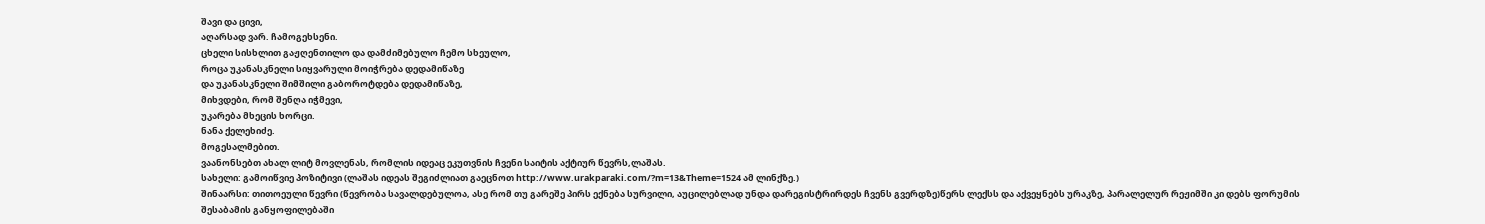შავი და ცივი,
აღარსად ვარ. ჩამოგეხსენი.
ცხელი სისხლით გაჟღენთილო და დამძიმებულო ჩემო სხეულო,
როცა უკანასკნელი სიყვარული მოიჭრება დედამიწაზე
და უკანასკნელი შიმშილი გაბოროტდება დედამიწაზე,
მიხვდები, რომ შენღა იჭმევი,
უკარება მხეცის ხორცი.
ნანა ქელეხიძე.
მოგესალმებით.
ვაანონსებთ ახალ ლიტ მოვლენას, რომლის იდეაც ეკუთვნის ჩვენი საიტის აქტიურ წევრს,ლაშას.
სახელი: გამოიწვიე პოზიტივი (ლაშას იდეას შეგიძლიათ გაეცნოთ http://www.urakparaki.com/?m=13&Theme=1524 ამ ლინქზე.)
შინაარსი: თითოეული წევრი (წევრობა სავალდებულოა, ასე რომ თუ გარეშე პირს ექნება სურვილი, აუცილებლად უნდა დარეგისტრირდეს ჩვენს გვერდზე)წერს ლექსს და აქვეყნებს ურაკზე, პარალელურ რეჟიმში კი დებს ფორუმის შესაბამის განყოფილებაში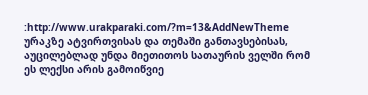:http://www.urakparaki.com/?m=13&AddNewTheme
ურაკზე ატვირთვისას და თემაში განთავსებისას, აუცილებლად უნდა მიეთითოს სათაურის ველში რომ ეს ლექსი არის გამოიწვიე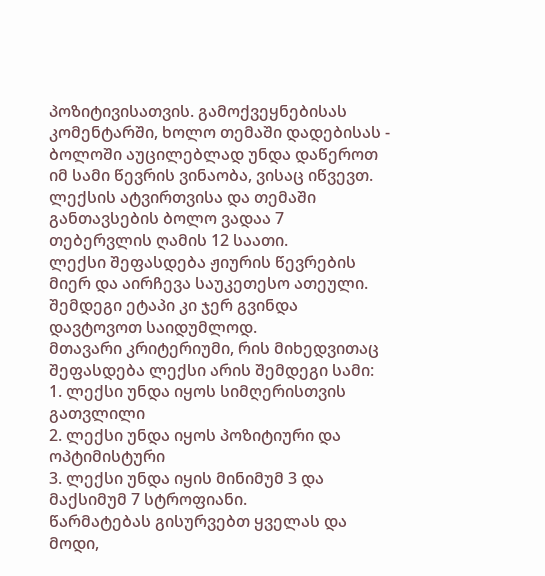პოზიტივისათვის. გამოქვეყნებისას კომენტარში, ხოლო თემაში დადებისას - ბოლოში აუცილებლად უნდა დაწეროთ იმ სამი წევრის ვინაობა, ვისაც იწვევთ.
ლექსის ატვირთვისა და თემაში განთავსების ბოლო ვადაა 7 თებერვლის ღამის 12 საათი.
ლექსი შეფასდება ჟიურის წევრების მიერ და აირჩევა საუკეთესო ათეული. შემდეგი ეტაპი კი ჯერ გვინდა დავტოვოთ საიდუმლოდ.
მთავარი კრიტერიუმი, რის მიხედვითაც შეფასდება ლექსი არის შემდეგი სამი:
1. ლექსი უნდა იყოს სიმღერისთვის გათვლილი
2. ლექსი უნდა იყოს პოზიტიური და ოპტიმისტური
3. ლექსი უნდა იყის მინიმუმ 3 და მაქსიმუმ 7 სტროფიანი.
წარმატებას გისურვებთ ყველას და მოდი,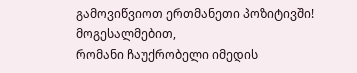გამოვიწვიოთ ერთმანეთი პოზიტივში!
მოგესალმებით,
რომანი ჩაუქრობელი იმედის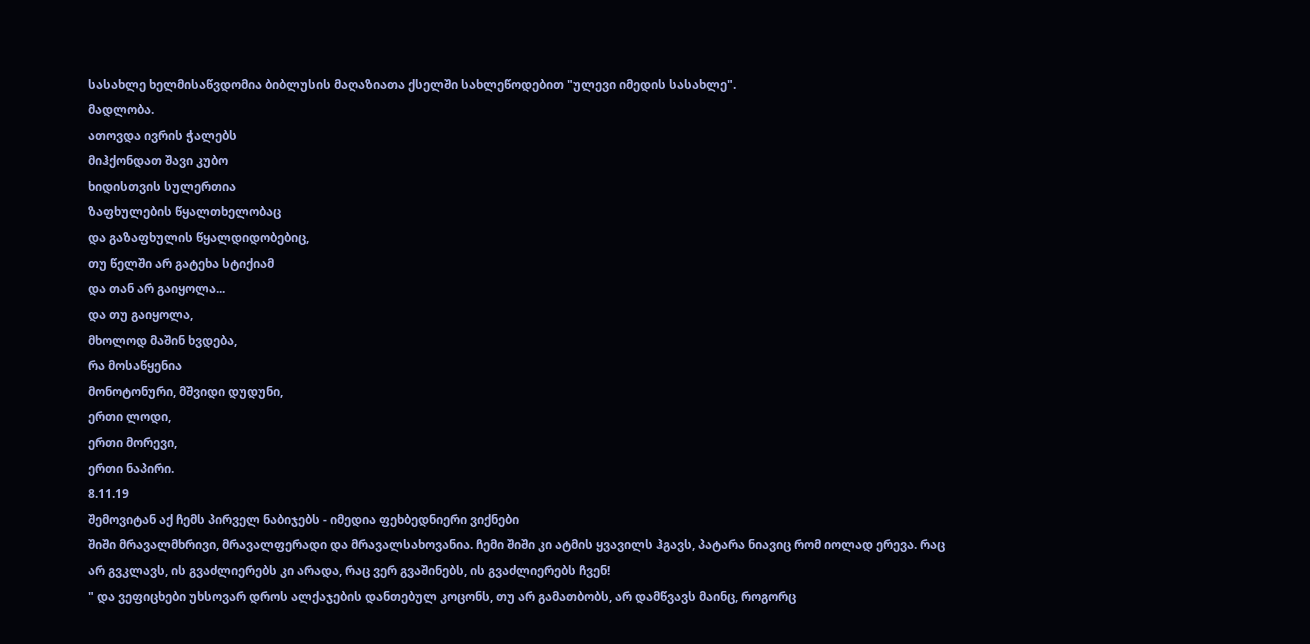სასახლე ხელმისაწვდომია ბიბლუსის მაღაზიათა ქსელში სახლეწოდებით "ულევი იმედის სასახლე".
მადლობა.
ათოვდა ივრის ჭალებს
მიჰქონდათ შავი კუბო
ხიდისთვის სულერთია
ზაფხულების წყალთხელობაც
და გაზაფხულის წყალდიდობებიც,
თუ წელში არ გატეხა სტიქიამ
და თან არ გაიყოლა...
და თუ გაიყოლა,
მხოლოდ მაშინ ხვდება,
რა მოსაწყენია
მონოტონური, მშვიდი დუდუნი,
ერთი ლოდი,
ერთი მორევი,
ერთი ნაპირი.
8.11.19
შემოვიტან აქ ჩემს პირველ ნაბიჯებს - იმედია ფეხბედნიერი ვიქნები
შიში მრავალმხრივი, მრავალფერადი და მრავალსახოვანია. ჩემი შიში კი ატმის ყვავილს ჰგავს, პატარა ნიავიც რომ იოლად ერევა. რაც არ გვკლავს, ის გვაძლიერებს კი არადა, რაც ვერ გვაშინებს, ის გვაძლიერებს ჩვენ!
" და ვეფიცხები უხსოვარ დროს ალქაჯების დანთებულ კოცონს, თუ არ გამათბობს, არ დამწვავს მაინც, როგორც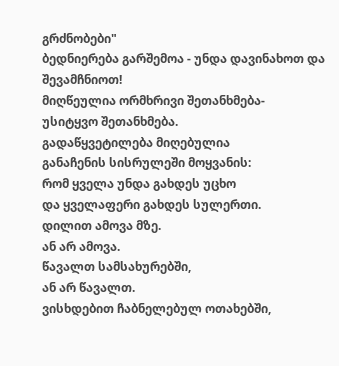გრძნობები"
ბედნიერება გარშემოა - უნდა დავინახოთ და შევამჩნიოთ!
მიღწეულია ორმხრივი შეთანხმება-
უსიტყვო შეთანხმება.
გადაწყვეტილება მიღებულია
განაჩენის სისრულეში მოყვანის:
რომ ყველა უნდა გახდეს უცხო
და ყველაფერი გახდეს სულერთი.
დილით ამოვა მზე.
ან არ ამოვა.
წავალთ სამსახურებში,
ან არ წავალთ.
ვისხდებით ჩაბნელებულ ოთახებში,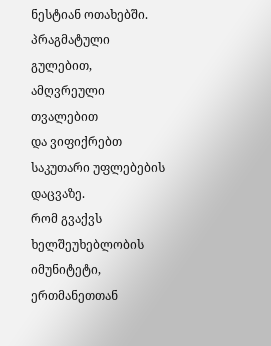ნესტიან ოთახებში.
პრაგმატული გულებით,
ამღვრეული თვალებით
და ვიფიქრებთ საკუთარი უფლებების დაცვაზე.
რომ გვაქვს ხელშეუხებლობის იმუნიტეტი,
ერთმანეთთან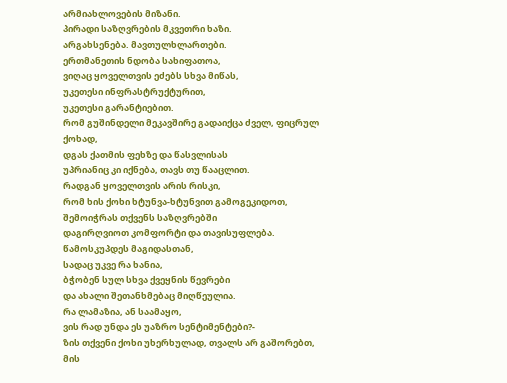არმიახლოვების მიზანი.
პირადი საზღვრების მკვეთრი ხაზი.
არგახსენება. მავთულხლართები.
ერთმანეთის ნდობა სახიფათოა,
ვიღაც ყოველთვის ეძებს სხვა მიწას,
უკეთესი ინფრასტრუქტურით,
უკეთესი გარანტიებით.
რომ გუშინდელი მეკავშირე გადაიქცა ძველ, ფიცრულ ქოხად,
დგას ქათმის ფეხზე და წასვლისას
უპრიანიც კი იქნება, თავს თუ წააცლით.
რადგან ყოველთვის არის რისკი,
რომ ხის ქოხი ხტუნვა-ხტუნვით გამოგეკიდოთ,
შემოიჭრას თქვენს საზღვრებში
დაგირღვიოთ კომფორტი და თავისუფლება.
წამოსკუპდეს მაგიდასთან,
სადაც უკვე რა ხანია,
ბჭობენ სულ სხვა ქვეყნის წევრები
და ახალი შეთანხმებაც მიღწეულია.
რა ლამაზია, ან საამაყო,
ვის რად უნდა ეს უაზრო სენტიმენტები?-
ზის თქვენი ქოხი უხერხულად, თვალს არ გაშორებთ,
მის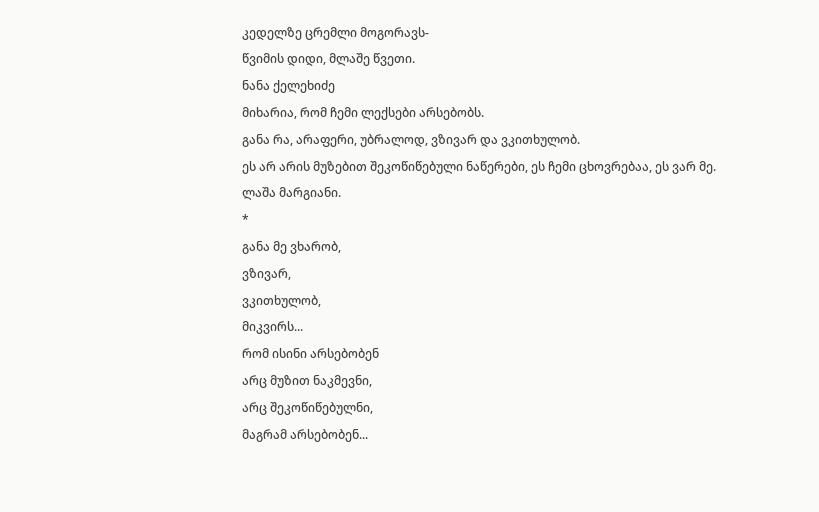კედელზე ცრემლი მოგორავს-
წვიმის დიდი, მლაშე წვეთი.
ნანა ქელეხიძე
მიხარია, რომ ჩემი ლექსები არსებობს.
განა რა, არაფერი, უბრალოდ, ვზივარ და ვკითხულობ.
ეს არ არის მუზებით შეკოწიწებული ნაწერები, ეს ჩემი ცხოვრებაა, ეს ვარ მე.
ლაშა მარგიანი.
*
განა მე ვხარობ,
ვზივარ,
ვკითხულობ,
მიკვირს...
რომ ისინი არსებობენ
არც მუზით ნაკმევნი,
არც შეკოწიწებულნი,
მაგრამ არსებობენ...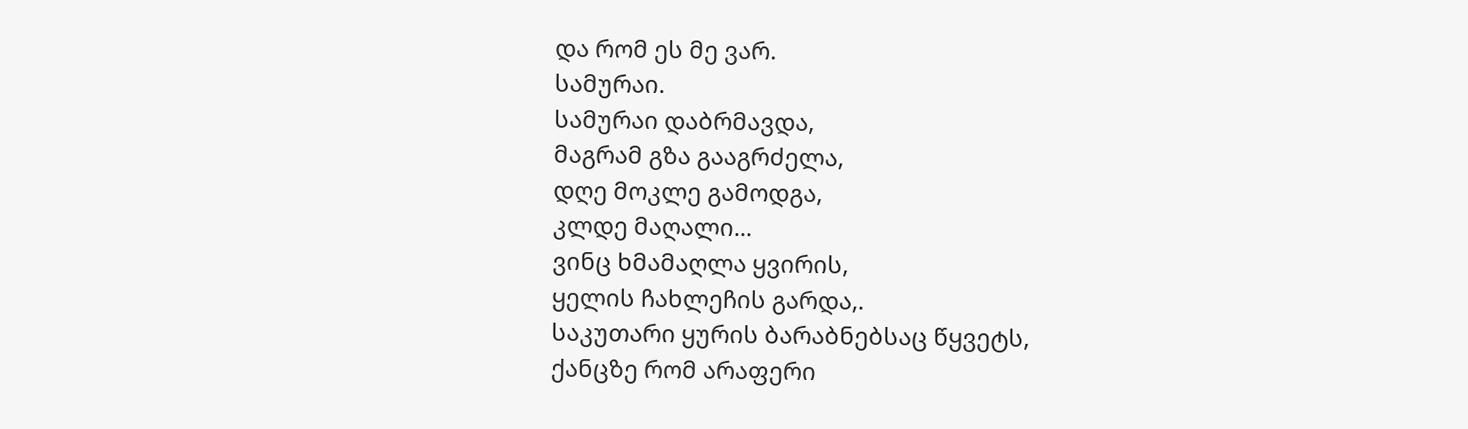და რომ ეს მე ვარ.
სამურაი.
სამურაი დაბრმავდა,
მაგრამ გზა გააგრძელა,
დღე მოკლე გამოდგა,
კლდე მაღალი...
ვინც ხმამაღლა ყვირის,
ყელის ჩახლეჩის გარდა,.
საკუთარი ყურის ბარაბნებსაც წყვეტს,
ქანცზე რომ არაფერი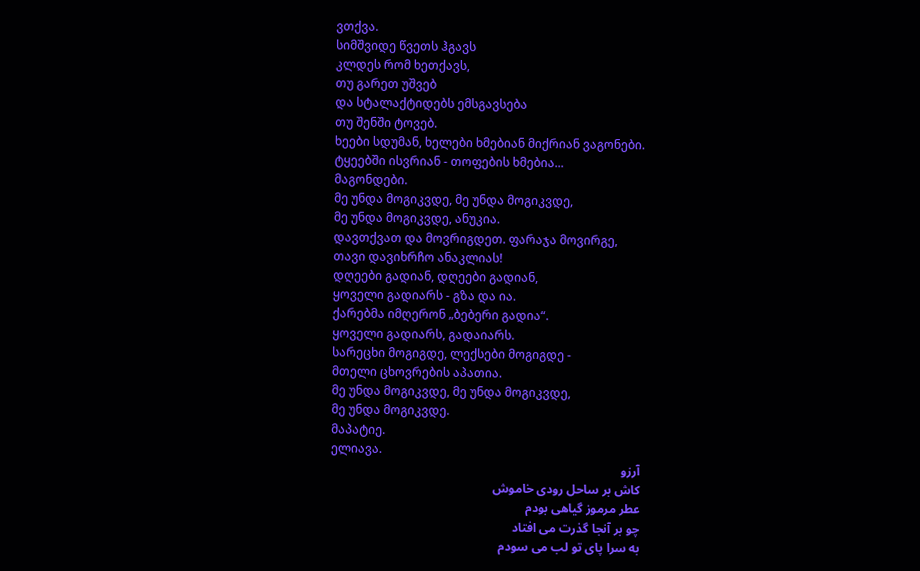ვთქვა.
სიმშვიდე წვეთს ჰგავს
კლდეს რომ ხეთქავს,
თუ გარეთ უშვებ
და სტალაქტიდებს ემსგავსება
თუ შენში ტოვებ.
ხეები სდუმან, ხელები ხმებიან მიქრიან ვაგონები.
ტყეებში ისვრიან - თოფების ხმებია...
მაგონდები.
მე უნდა მოგიკვდე, მე უნდა მოგიკვდე,
მე უნდა მოგიკვდე, ანუკია.
დავთქვათ და მოვრიგდეთ. ფარაჯა მოვირგე,
თავი დავიხრჩო ანაკლიას!
დღეები გადიან, დღეები გადიან,
ყოველი გადიარს - გზა და ია.
ქარებმა იმღერონ „ბებერი გადია“.
ყოველი გადიარს, გადაიარს.
სარეცხი მოგიგდე, ლექსები მოგიგდე -
მთელი ცხოვრების აპათია.
მე უნდა მოგიკვდე, მე უნდა მოგიკვდე,
მე უნდა მოგიკვდე.
მაპატიე.
ელიავა.
آرزو
كاش بر ساحل رودی خاموش
عطر مرموز گیاهی بودم
چو بر آنجا گذرت می افتاد
به سرا پای تو لب می سودم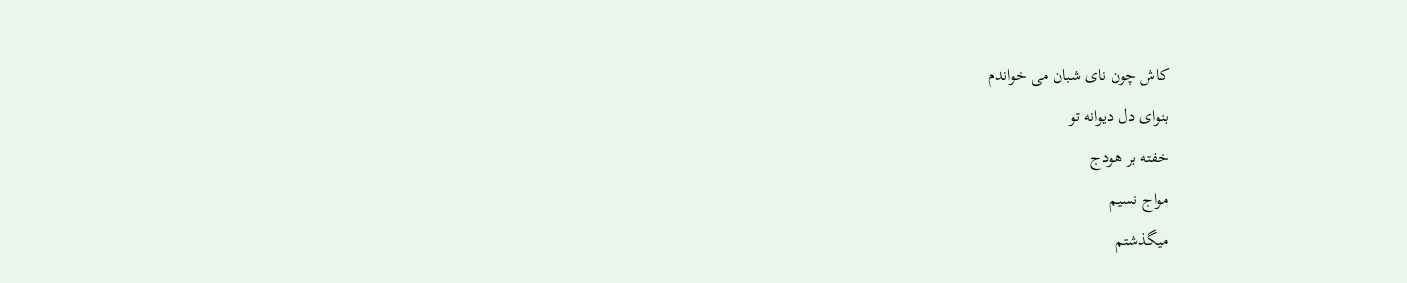كاش چون نای شبان می خواندم
بنوای دل دیوانه تو
خفته بر هودج
مواج نسیم
میگذشتم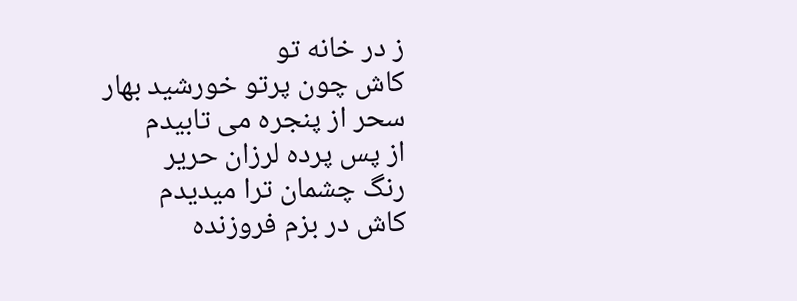ز در خانه تو
كاش چون پرتو خورشید بهار
سحر از پنجره می تابیدم
از پس پرده لرزان حریر
رنگ چشمان ترا میدیدم
كاش در بزم فروزنده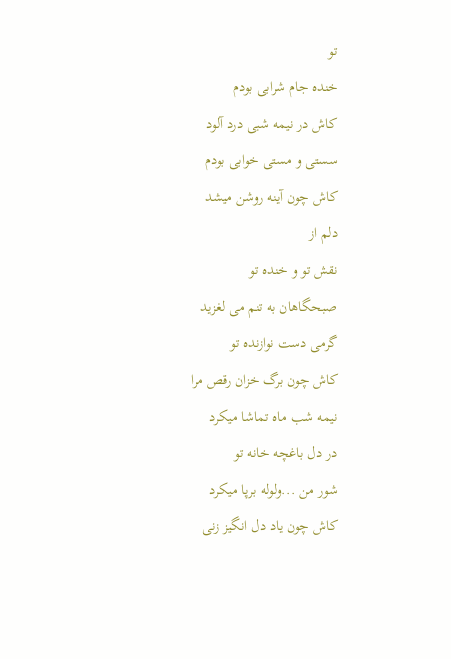تو
خنده جام شرابی بودم
كاش در نیمه شبی درد آلود
سستی و مستی خوابی بودم
كاش چون آینه روشن میشد
دلم از
نقش تو و خنده تو
صبحگاهان به تنم می لغزید
گرمی دست نوازنده تو
كاش چون برگ خزان رقص مرا
نیمه شب ماه تماشا میكرد
در دل باغچه خانه تو
شور من ...ولوله برپا میكرد
كاش چون یاد دل انگیز زنی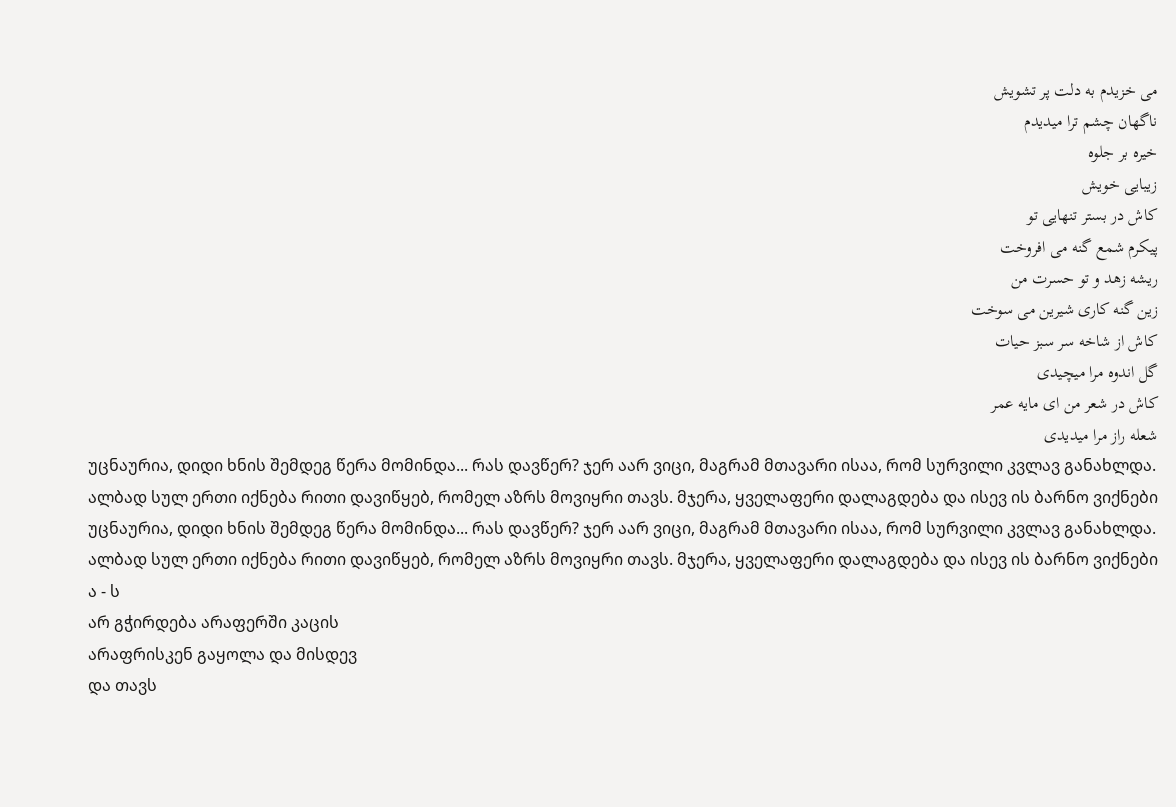می خزیدم به دلت پر تشویش
ناگهان چشم ترا میدیدم
خیره بر جلوه
زیبایی خویش
كاش در بستر تنهایی تو
پیكرم شمع گنه می افروخت
ریشه زهد و تو حسرت من
زین گنه كاری شیرین می سوخت
كاش از شاخه سر سبز حیات
گل اندوه مرا میچیدی
كاش در شعر من ای مایه عمر
شعله راز مرا میدیدی
უცნაურია, დიდი ხნის შემდეგ წერა მომინდა... რას დავწერ? ჯერ აარ ვიცი, მაგრამ მთავარი ისაა, რომ სურვილი კვლავ განახლდა. ალბად სულ ერთი იქნება რითი დავიწყებ, რომელ აზრს მოვიყრი თავს. მჯერა, ყველაფერი დალაგდება და ისევ ის ბარნო ვიქნები
უცნაურია, დიდი ხნის შემდეგ წერა მომინდა... რას დავწერ? ჯერ აარ ვიცი, მაგრამ მთავარი ისაა, რომ სურვილი კვლავ განახლდა. ალბად სულ ერთი იქნება რითი დავიწყებ, რომელ აზრს მოვიყრი თავს. მჯერა, ყველაფერი დალაგდება და ისევ ის ბარნო ვიქნები
ა - ს
არ გჭირდება არაფერში კაცის
არაფრისკენ გაყოლა და მისდევ
და თავს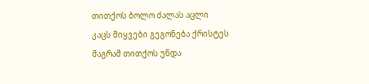თითქოს ბოლო ძალას აცლი
კაცს მიყვები გეგონება ქრისტეს
მაგრამ თითქოს უნდა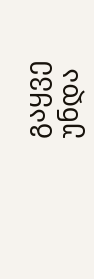გაყვე უნდა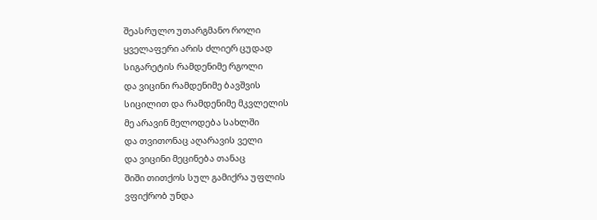შეასრულო უთარგმანო როლი
ყველაფერი არის ძლიერ ცუდად
სიგარეტის რამდენიმე რგოლი
და ვიცინი რამდენიმე ბავშვის
სიცილით და რამდენიმე მკვლელის
მე არავინ მელოდება სახლში
და თვითონაც აღარავის ველი
და ვიცინი მეცინება თანაც
შიში თითქოს სულ გამიქრა უფლის
ვფიქრობ უნდა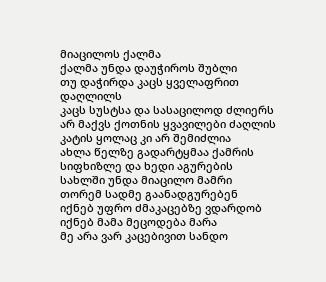მიაცილოს ქალმა
ქალმა უნდა დაუჭიროს შუბლი
თუ დაჭირდა კაცს ყველაფრით დაღლილს
კაცს სუსტსა და სასაცილოდ ძლიერს
არ მაქვს ქოთნის ყვავილები ძაღლის
კატის ყოლაც კი არ შემიძლია
ახლა წელზე გადარტყმაა ქამრის
სიფხიზლე და ხედი აგურების
სახლში უნდა მიაცილო მამრი
თორემ სადმე გაანადგურებენ
იქნებ უფრო ძმაკაცებზე ვდარდობ
იქნებ მამა მეცოდება მარა
მე არა ვარ კაცებივით სანდო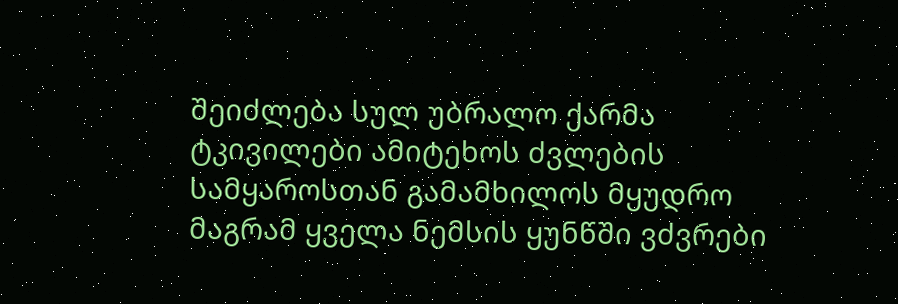შეიძლება სულ უბრალო ქარმა
ტკივილები ამიტეხოს ძვლების
სამყაროსთან გამამხილოს მყუდრო
მაგრამ ყველა ნემსის ყუნწში ვძვრები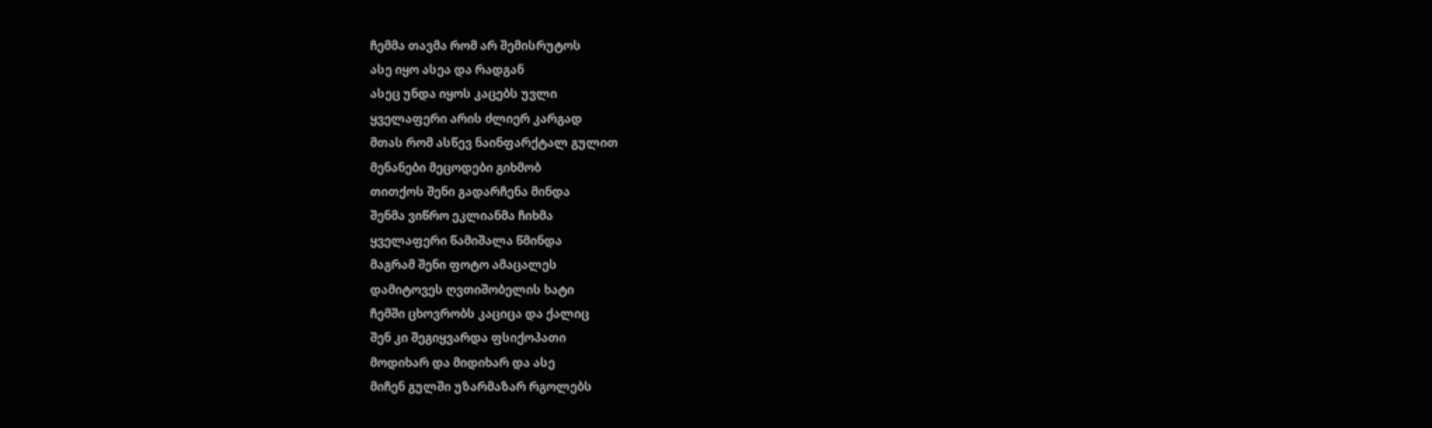ჩემმა თავმა რომ არ შემისრუტოს
ასე იყო ასეა და რადგან
ასეც უნდა იყოს კაცებს უვლი
ყველაფერი არის ძლიერ კარგად
მთას რომ ასწევ ნაინფარქტალ გულით
მენანები მეცოდები გიხმობ
თითქოს შენი გადარჩენა მინდა
შენმა ვიწრო ეკლიანმა ჩიხმა
ყველაფერი წამიშალა წმინდა
მაგრამ შენი ფოტო ამაცალეს
დამიტოვეს ღვთიშობელის ხატი
ჩემში ცხოვრობს კაციცა და ქალიც
შენ კი შეგიყვარდა ფსიქოპათი
მოდიხარ და მიდიხარ და ასე
მიჩენ გულში უზარმაზარ რგოლებს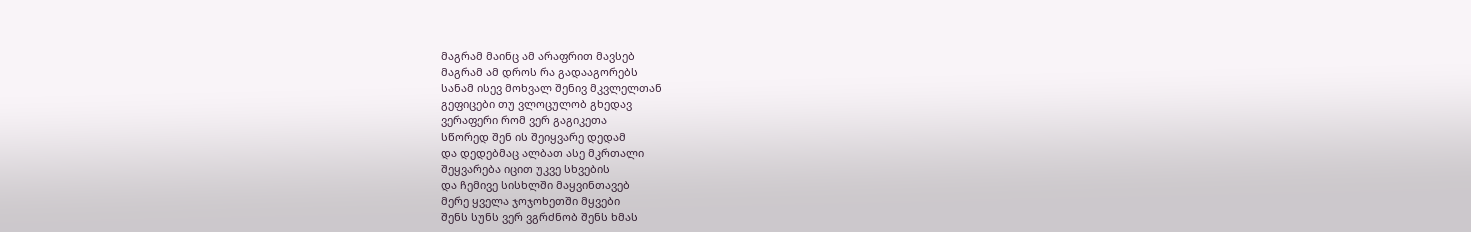მაგრამ მაინც ამ არაფრით მავსებ
მაგრამ ამ დროს რა გადააგორებს
სანამ ისევ მოხვალ შენივ მკვლელთან
გეფიცები თუ ვლოცულობ გხედავ
ვერაფერი რომ ვერ გაგიკეთა
სწორედ შენ ის შეიყვარე დედამ
და დედებმაც ალბათ ასე მკრთალი
შეყვარება იცით უკვე სხვების
და ჩემივე სისხლში მაყვინთავებ
მერე ყველა ჯოჯოხეთში მყვები
შენს სუნს ვერ ვგრძნობ შენს ხმას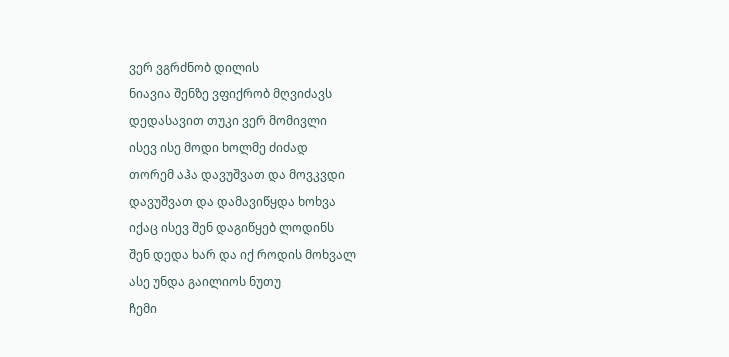ვერ ვგრძნობ დილის
ნიავია შენზე ვფიქრობ მღვიძავს
დედასავით თუკი ვერ მომივლი
ისევ ისე მოდი ხოლმე ძიძად
თორემ აჰა დავუშვათ და მოვკვდი
დავუშვათ და დამავიწყდა ხოხვა
იქაც ისევ შენ დაგიწყებ ლოდინს
შენ დედა ხარ და იქ როდის მოხვალ
ასე უნდა გაილიოს ნუთუ
ჩემი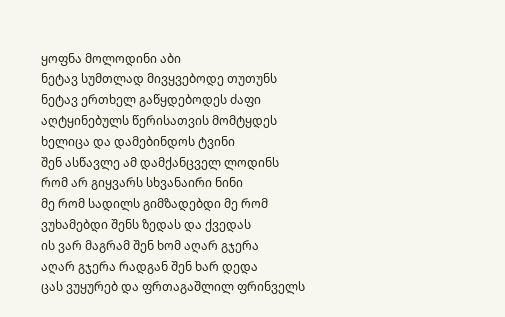ყოფნა მოლოდინი აბი
ნეტავ სუმთლად მივყვებოდე თუთუნს
ნეტავ ერთხელ გაწყდებოდეს ძაფი
აღტყინებულს წერისათვის მომტყდეს
ხელიცა და დამებინდოს ტვინი
შენ ასწავლე ამ დამქანცველ ლოდინს
რომ არ გიყვარს სხვანაირი ნინი
მე რომ სადილს გიმზადებდი მე რომ
ვუხამებდი შენს ზედას და ქვედას
ის ვარ მაგრამ შენ ხომ აღარ გჯერა
აღარ გჯერა რადგან შენ ხარ დედა
ცას ვუყურებ და ფრთაგაშლილ ფრინველს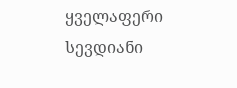ყველაფერი სევდიანი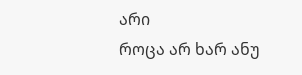არი
როცა არ ხარ ანუ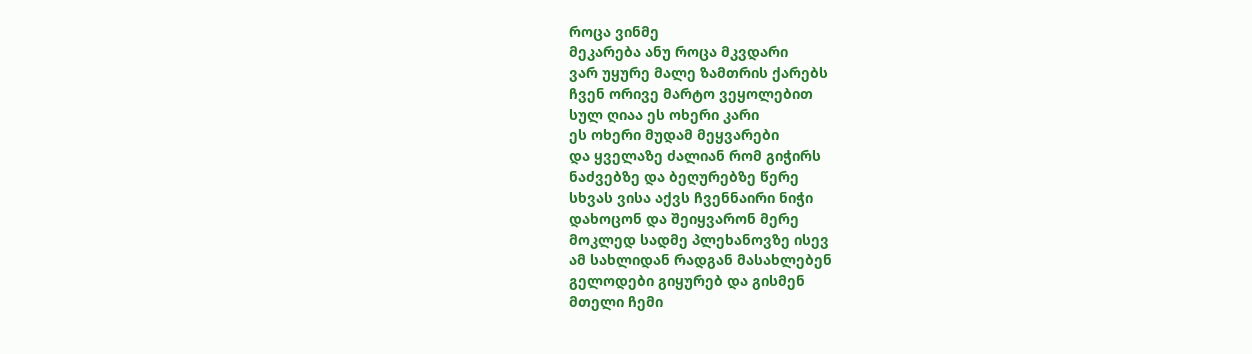როცა ვინმე
მეკარება ანუ როცა მკვდარი
ვარ უყურე მალე ზამთრის ქარებს
ჩვენ ორივე მარტო ვეყოლებით
სულ ღიაა ეს ოხერი კარი
ეს ოხერი მუდამ მეყვარები
და ყველაზე ძალიან რომ გიჭირს
ნაძვებზე და ბეღურებზე წერე
სხვას ვისა აქვს ჩვენნაირი ნიჭი
დახოცონ და შეიყვარონ მერე
მოკლედ სადმე პლეხანოვზე ისევ
ამ სახლიდან რადგან მასახლებენ
გელოდები გიყურებ და გისმენ
მთელი ჩემი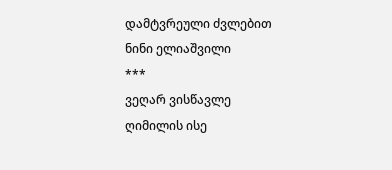დამტვრეული ძვლებით
ნინი ელიაშვილი
***
ვეღარ ვისწავლე
ღიმილის ისე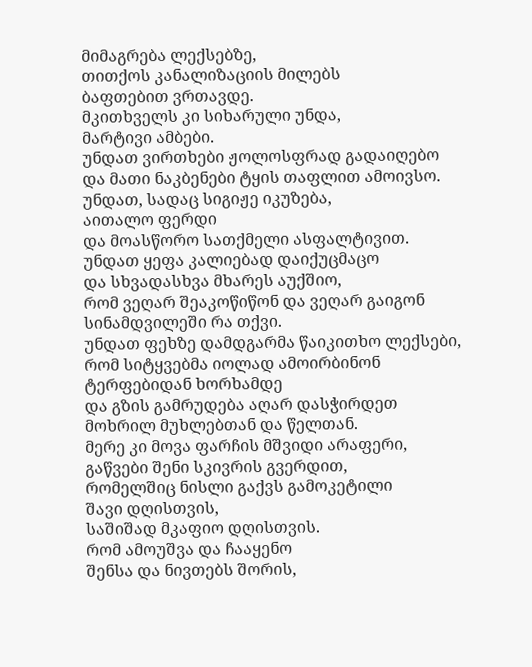მიმაგრება ლექსებზე,
თითქოს კანალიზაციის მილებს
ბაფთებით ვრთავდე.
მკითხველს კი სიხარული უნდა,
მარტივი ამბები.
უნდათ ვირთხები ჟოლოსფრად გადაიღებო
და მათი ნაკბენები ტყის თაფლით ამოივსო.
უნდათ, სადაც სიგიჟე იკუზება,
აითალო ფერდი
და მოასწორო სათქმელი ასფალტივით.
უნდათ ყეფა კალიებად დაიქუცმაცო
და სხვადასხვა მხარეს აუქშიო,
რომ ვეღარ შეაკოწიწონ და ვეღარ გაიგონ
სინამდვილეში რა თქვი.
უნდათ ფეხზე დამდგარმა წაიკითხო ლექსები,
რომ სიტყვებმა იოლად ამოირბინონ
ტერფებიდან ხორხამდე
და გზის გამრუდება აღარ დასჭირდეთ
მოხრილ მუხლებთან და წელთან.
მერე კი მოვა ფარჩის მშვიდი არაფერი,
გაწვები შენი სკივრის გვერდით,
რომელშიც ნისლი გაქვს გამოკეტილი
შავი დღისთვის,
საშიშად მკაფიო დღისთვის.
რომ ამოუშვა და ჩააყენო
შენსა და ნივთებს შორის,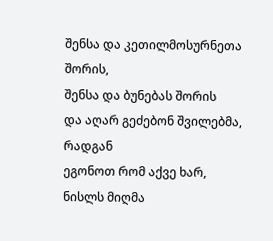შენსა და კეთილმოსურნეთა შორის,
შენსა და ბუნებას შორის
და აღარ გეძებონ შვილებმა, რადგან
ეგონოთ რომ აქვე ხარ,
ნისლს მიღმა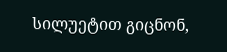სილუეტით გიცნონ,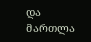და მართლა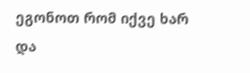ეგონოთ რომ იქვე ხარ
და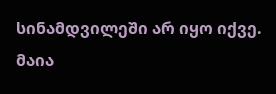სინამდვილეში არ იყო იქვე.
მაია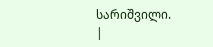სარიშვილი.
|